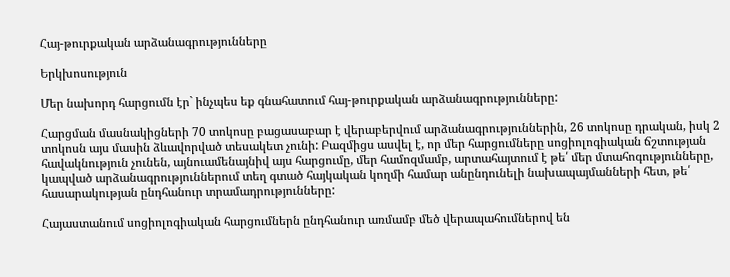Հայ-թուրքական արձանագրությունները

Երկխոսություն

Մեր նախորդ հարցումն էր` ինչպես եք գնահատում հայ-թուրքական արձանագրությունները:

Հարցման մասնակիցների 70 տոկոսը բացասաբար է վերաբերվում արձանագրություններին, 26 տոկոսը դրական, իսկ 2 տոկոսն այս մասին ձևավորված տեսակետ չունի: Բազմիցս ասվել է, որ մեր հարցումները սոցիոլոգիական ճշտության հավակնություն չունեն, այնուամենայնիվ այս հարցումը, մեր համոզմամբ, արտահայտում է թե՛ մեր մտահոգությունները, կապված արձանագրություններում տեղ գտած հայկական կողմի համար անընդունելի նախապայմանների հետ, թե՛ հասարակության ընդհանուր տրամադրությունները:

Հայաստանում սոցիոլոգիական հարցումներն ընդհանուր առմամբ մեծ վերապահումներով են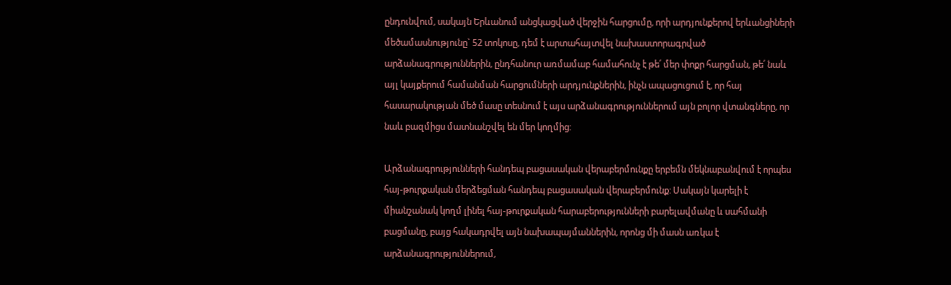ընդունվում, սակայն Երևանում անցկացված վերջին հարցումը, որի արդյունքերով երևանցիների մեծամասնությունը` 52 տոկոսը, դեմ է արտահայտվել նախաստորագրված արձանագրություններին, ընդհանուր առմամաբ համահունչ է թե՛ մեր փոքր հարցման, թե՛ նաև այլ կայքերում համանման հարցումների արդյունքներին, ինչն ապացուցում է, որ հայ հասարակության մեծ մասը տեսնում է այս արձանագրություններում այն բոլոր վտանգները, որ նաև բազմիցս մատնանշվել են մեր կողմից:

Արձանագրությունների հանդեպ բացասական վերաբերմունքը երբեմն մեկնաբանվում է որպես հայ-թուրքական մերձեցման հանդեպ բացասական վերաբերմունք: Սակայն կարելի է միանշանակ կողմ լինել հայ-թուրքական հարաբերությունների բարելավմանը և սահմանի բացմանը, բայց հակադրվել այն նախապայմաններին, որոնց մի մասն առկա է արձանագրություններում,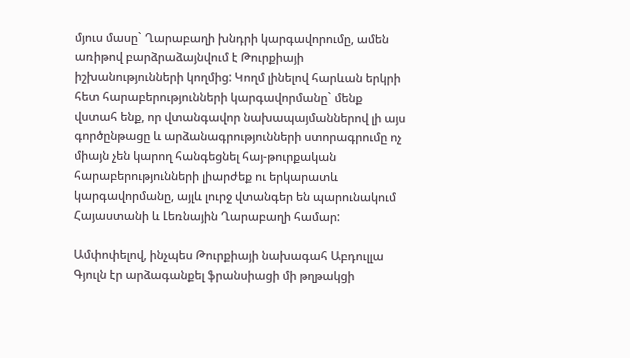մյուս մասը` Ղարաբաղի խնդրի կարգավորումը, ամեն առիթով բարձրաձայնվում է Թուրքիայի իշխանությունների կողմից: Կողմ լինելով հարևան երկրի հետ հարաբերությունների կարգավորմանը` մենք վստահ ենք, որ վտանգավոր նախապայմաններով լի այս գործընթացը և արձանագրությունների ստորագրումը ոչ միայն չեն կարող հանգեցնել հայ-թուրքական հարաբերությունների լիարժեք ու երկարատև կարգավորմանը, այլև լուրջ վտանգեր են պարունակում Հայաստանի և Լեռնային Ղարաբաղի համար:

Ամփոփելով, ինչպես Թուրքիայի նախագահ Աբդուլլա Գյուլն էր արձագանքել ֆրանսիացի մի թղթակցի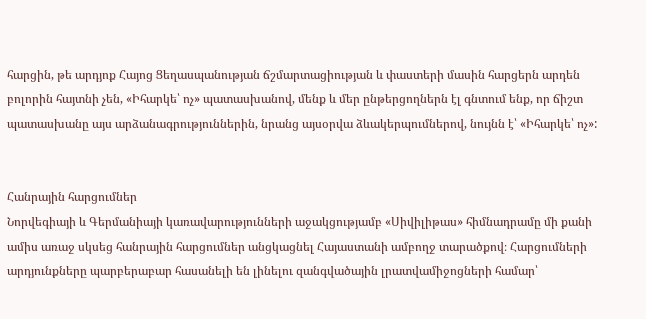հարցին, թե արդյոք Հայոց Ցեղասպանության ճշմարտացիության և փաստերի մասին հարցերն արդեն բոլորին հայտնի չեն, «Իհարկե՝ ոչ» պատասխանով, մենք և մեր ընթերցողներն էլ գնտում ենք, որ ճիշտ պատասխանը այս արձանագրություններին, նրանց այսօրվա ձևակերպումներով, նույնն է՝ «Իհարկե՝ ոչ»:


Հանրային հարցումներ
Նորվեգիայի և Գերմանիայի կառավարությունների աջակցությամբ «Սիվիլիթաս» հիմնադրամը մի քանի ամիս առաջ սկսեց հանրային հարցումներ անցկացնել Հայաստանի ամբողջ տարածքով։ Հարցումների արդյունքները պարբերաբար հասանելի են լինելու զանգվածային լրատվամիջոցների համար՝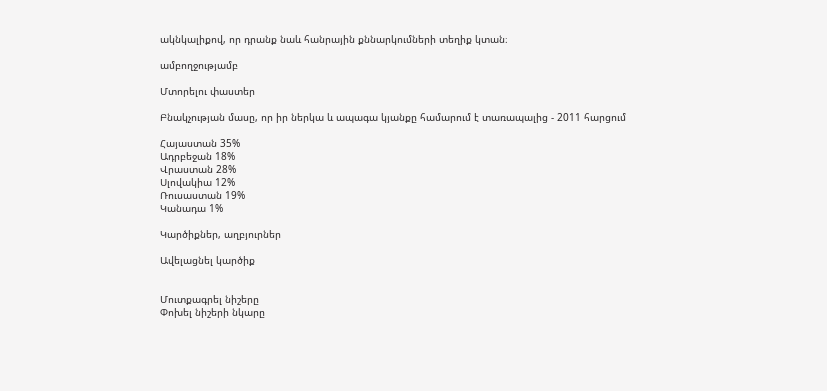ակնկալիքով, որ դրանք նաև հանրային քննարկումների տեղիք կտան։

ամբողջությամբ

Մտորելու փաստեր

Բնակչության մասը, որ իր ներկա և ապագա կյանքը համարում է տառապալից - 2011 հարցում

Հայաստան 35%
Ադրբեջան 18%
Վրաստան 28%
Սլովակիա 12%
Ռուսաստան 19%
Կանադա 1%

Կարծիքներ, աղբյուրներ

Ավելացնել կարծիք


Մուտքագրել նիշերը
Փոխել նիշերի նկարը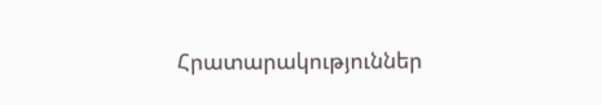Հրատարակություններ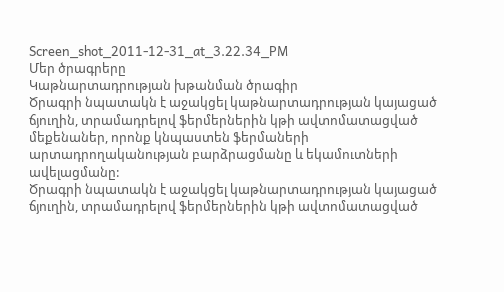Screen_shot_2011-12-31_at_3.22.34_PM
Մեր ծրագրերը
Կաթնարտադրության խթանման ծրագիր
Ծրագրի նպատակն է աջակցել կաթնարտադրության կայացած ճյուղին, տրամադրելով ֆերմերներին կթի ավտոմատացված մեքենաներ, որոնք կնպաստեն ֆերմաների արտադրողականության բարձրացմանը և եկամուտների ավելացմանը:
Ծրագրի նպատակն է աջակցել կաթնարտադրության կայացած ճյուղին, տրամադրելով ֆերմերներին կթի ավտոմատացված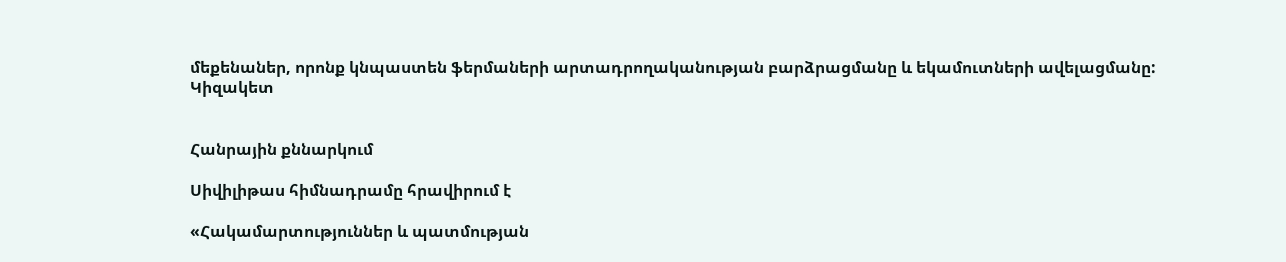մեքենաներ, որոնք կնպաստեն ֆերմաների արտադրողականության բարձրացմանը և եկամուտների ավելացմանը:
Կիզակետ


Հանրային քննարկում

Սիվիլիթաս հիմնադրամը հրավիրում է

«Հակամարտություններ և պատմության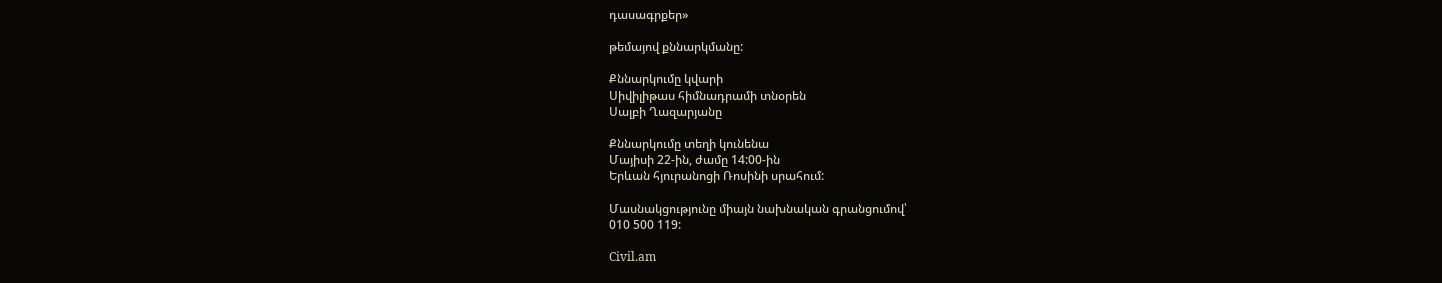դասագրքեր»

թեմայով քննարկմանը:

Քննարկումը կվարի
Սիվիլիթաս հիմնադրամի տնօրեն
Սալբի Ղազարյանը

Քննարկումը տեղի կունենա
Մայիսի 22-ին, ժամը 14:00-ին
Երևան հյուրանոցի Ռոսինի սրահում:

Մասնակցությունը միայն նախնական գրանցումով՝
010 500 119:

Civil.am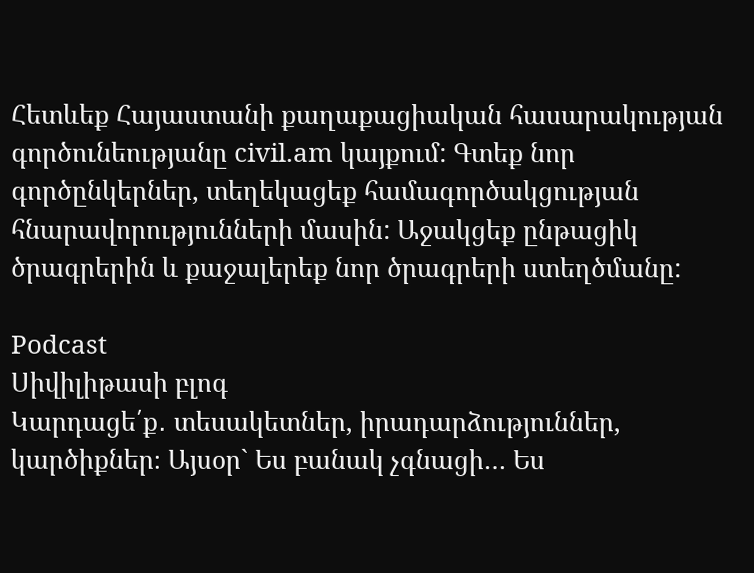Հետևեք Հայաստանի քաղաքացիական հասարակության գործունեությանը civil.am կայքում: Գտեք նոր գործընկերներ, տեղեկացեք համագործակցության հնարավորությունների մասին: Աջակցեք ընթացիկ ծրագրերին և քաջալերեք նոր ծրագրերի ստեղծմանը:

Podcast
Սիվիլիթասի բլոգ
Կարդացե՛ք․ տեսակետներ, իրադարձություններ, կարծիքներ։ Այսօր` Ես բանակ չգնացի… Ես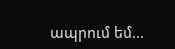ապրում եմ…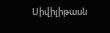Սիվիլիթասն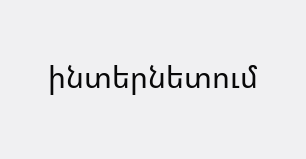ինտերնետում